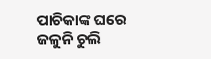ପାଚିକାଙ୍କ ଘରେ ଜଳୁନି ଚୁଲି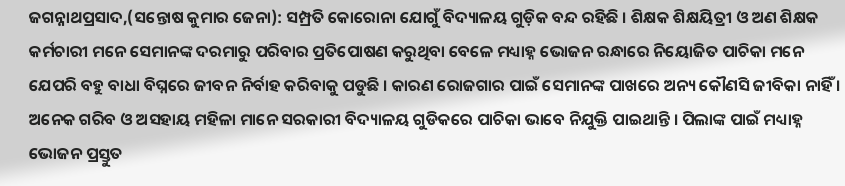ଜଗନ୍ନାଥପ୍ରସାଦ,(ସନ୍ତୋଷ କୁମାର ଜେନା): ସମ୍ପ୍ରତି କୋରୋନା ଯୋଗୁଁ ବିଦ୍ୟାଳୟ ଗୁଡ଼ିକ ବନ୍ଦ ରହିଛି । ଶିକ୍ଷକ ଶିକ୍ଷୟିତ୍ରୀ ଓ ଅଣ ଶିକ୍ଷକ କର୍ମଚାରୀ ମନେ ସେମାନଙ୍କ ଦରମାରୁ ପରିବାର ପ୍ରତିପୋଷଣ କରୁଥିବା ବେଳେ ମଧ୍ୟାହ୍ନ ଭୋଜନ ରନ୍ଧାରେ ନିୟୋଜିତ ପାଚିକା ମନେ ଯେପରି ବହୁ ବାଧା ବିଘ୍ନରେ ଜୀବନ ନିର୍ବାହ କରିବାକୁ ପଡୁଛି । କାରଣ ରୋଜଗାର ପାଇଁ ସେମାନଙ୍କ ପାଖରେ ଅନ୍ୟ କୌଣସି ଜୀବିକା ନାହିଁ । ଅନେକ ଗରିବ ଓ ଅସହାୟ ମହିଳା ମାନେ ସରକାରୀ ବିଦ୍ୟାଳୟ ଗୁଡିକରେ ପାଚିକା ଭାବେ ନିଯୁକ୍ତି ପାଇଥାନ୍ତି । ପିଲାଙ୍କ ପାଇଁ ମଧ୍ୟାହ୍ନ ଭୋଜନ ପ୍ରସ୍ତୁତ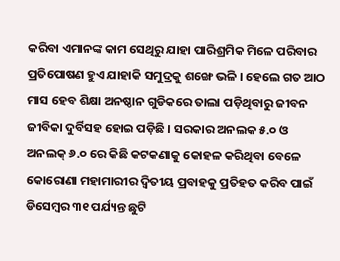କରିବା ଏମାନଙ୍କ କାମ ସେଥିରୁ ଯାହା ପାରିଶ୍ରମିକ ମିଳେ ପରିବାର ପ୍ରତିପୋଷଣ ହୁଏ ଯାହାକି ସମୁଦ୍ରକୁ ଶଙ୍ଖେ ଭଳି । ହେଲେ ଗତ ଆଠ ମାସ ହେବ ଶିକ୍ଷା ଅନଷ୍ଠାନ ଗୁଡିକରେ ତାଲା ପଡ଼ିଥିବାରୁ ଜୀବନ ଜୀବିକା ଦୁର୍ବିସହ ହୋଇ ପଡ଼ିଛି । ସରକାର ଅନଲକ ୫.୦ ଓ ଅନଲକ୍ ୬.୦ ରେ କିଛି କଟକଣାକୁ କୋହଳ କରିଥିବା ବେଳେ କୋରୋଣା ମହାମାରୀର ଦ୍ବିତୀୟ ପ୍ରବାହକୁ ପ୍ରତିହତ କରିବ ପାଇଁ ଡିସେମ୍ବର ୩୧ ପର୍ଯ୍ୟନ୍ତ ଛୁଟି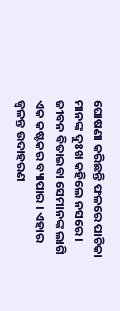ଘୋଷଣା କରିଛନ୍ତି ଫଳରେ ପାଚିକା ମାନଙ୍କ ଦୁଃଖ କହିଲେ ନସରେ। ଜୀବନ ବିତାଇବା ସେମାନଙ୍କ ଲାଗି ଏକ କଷ୍ଟକର ବ୍ୟାପାର । ଏହାର ଜ୍ୱଳନ୍ତ ଉଦାହରଣ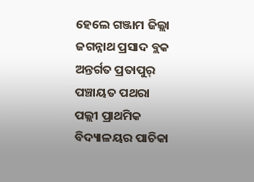ହେଲେ ଗଞ୍ଜାମ ଜିଲ୍ଲା ଜଗନ୍ନାଥ ପ୍ରସାଦ ବ୍ଲକ ଅନ୍ତର୍ଗତ ପ୍ରତାପୁର୍ ପଞ୍ଚାୟତ ପଥରା ପଲ୍ଲୀ ପ୍ରାଥମିକ ବିଦ୍ୟାଳୟର ପାଚିକା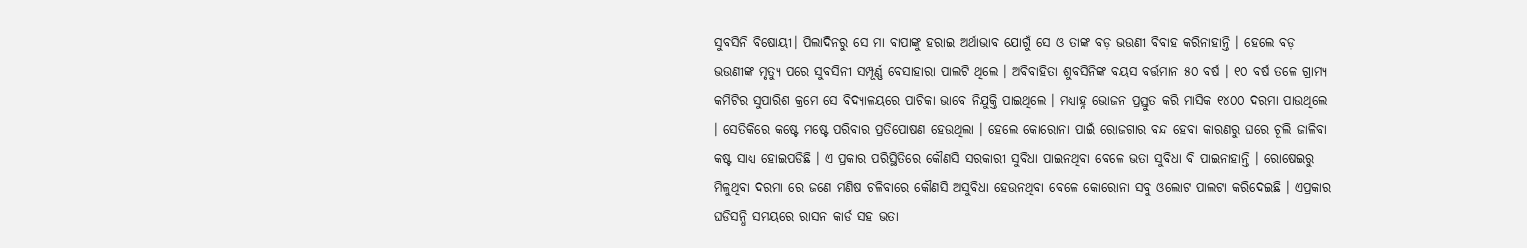ସୁବସିନି ବିଷୋୟୀ। ପିଲାଦିନରୁ ସେ ମା ବାପାଙ୍କୁ ହରାଇ ଅର୍ଥାଭାବ ଯୋଗୁଁ ସେ ଓ ତାଙ୍କ ବଡ଼ ଭଉଣୀ ବିବାହ କରିନାହାନ୍ତି । ହେଲେ ବଡ଼ ଭଉଣୀଙ୍କ ମୃତ୍ୟୁ ପରେ ସୁବସିନୀ ସମ୍ପୂର୍ଣ୍ଣ ବେସାହାରା ପାଲଟି ଥିଲେ । ଅବିବାହିତା ଶୁବସିନିଙ୍କ ବୟସ ବର୍ତ୍ତମାନ ୫୦ ବର୍ଷ । ୧୦ ବର୍ଷ ତଳେ ଗ୍ରାମ୍ୟ କମିଟିର ସୁପାରିଶ କ୍ରମେ ସେ ବିଦ୍ୟାଳୟରେ ପାଚିକା ଭାବେ ନିଯୁକ୍ତି ପାଇଥିଲେ । ମଧ୍ୟାହ୍ନ ଭୋଜନ ପ୍ରସ୍ତୁତ କରି ମାସିକ ୧୪୦୦ ଦରମା ପାଉଥିଲେ । ସେତିକିରେ କଷ୍ଟେ ମଷ୍ଟେ ପରିବାର ପ୍ରତିପୋଷଣ ହେଉଥିଲା । ହେଲେ କୋରୋନା ପାଇଁ ରୋଜଗାର ବନ୍ଦ ହେବା କାରଣରୁ ଘରେ ଚୂଲି ଜାଳିବା କଷ୍ଟ ସାଧ୍ୟ ହୋଇପଡିଛି । ଏ ପ୍ରକାର ପରିସ୍ଥିତିରେ କୌଣସି ସରକାରୀ ସୁବିଧା ପାଇନଥିବା ବେଳେ ଭତା ସୁବିଧା ବି ପାଇନାହାନ୍ତି । ରୋଷେଇରୁ ମିଳୁଥିବା ଦରମା ରେ ଜଣେ ମଣିଷ ଚଳିବାରେ କୌଣସି ଅସୁବିଧା ହେଉନଥିବା ବେଳେ କୋରୋନା ସବୁ ଓଲୋଟ ପାଲଟା କରିଦେଇଛି । ଏପ୍ରକାର ଘଡିସନ୍ଧି ସମୟରେ ରାସନ କାର୍ଡ ସହ ଭତା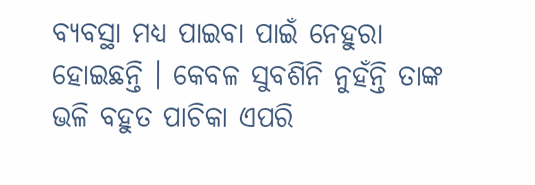ବ୍ୟବସ୍ଥା ମଧ୍ୟ ପାଇବା ପାଇଁ ନେହୁରା ହୋଇଛନ୍ତି । କେବଳ ସୁବଶିନି ନୁହଁନ୍ତି ତାଙ୍କ ଭଳି ବହୁତ ପାଚିକା ଏପରି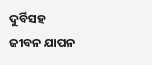ଦୁର୍ବିସହ ଜୀବନ ଯାପନ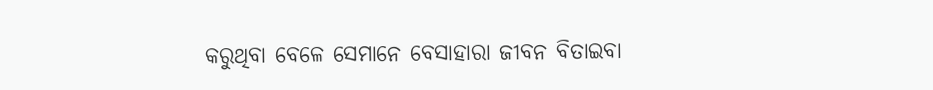କରୁଥିବା ବେଳେ ସେମାନେ ବେସାହାରା ଜୀବନ ବିତାଇବା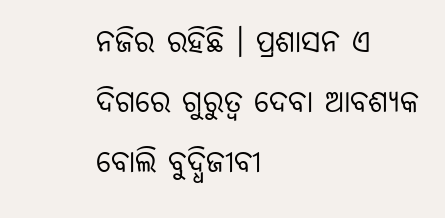ନଜିର ରହିଛି । ପ୍ରଶାସନ ଏ ଦିଗରେ ଗୁରୁତ୍ୱ ଦେବା ଆବଶ୍ୟକ ବୋଲି ବୁଦ୍ଧିଜୀବୀ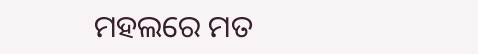ମହଲରେ ମତ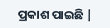ପ୍ରକାଶ ପାଇଛି |